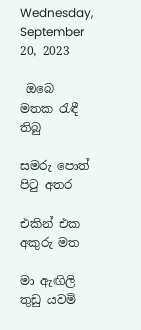Wednesday, September 20, 2023

 ඔබෙ මතක රැඳී තිබු

සමරු පොත් පිටු අතර

එකින් එක අකුරු මත

මා ඇඟිලි තුඩු යවමි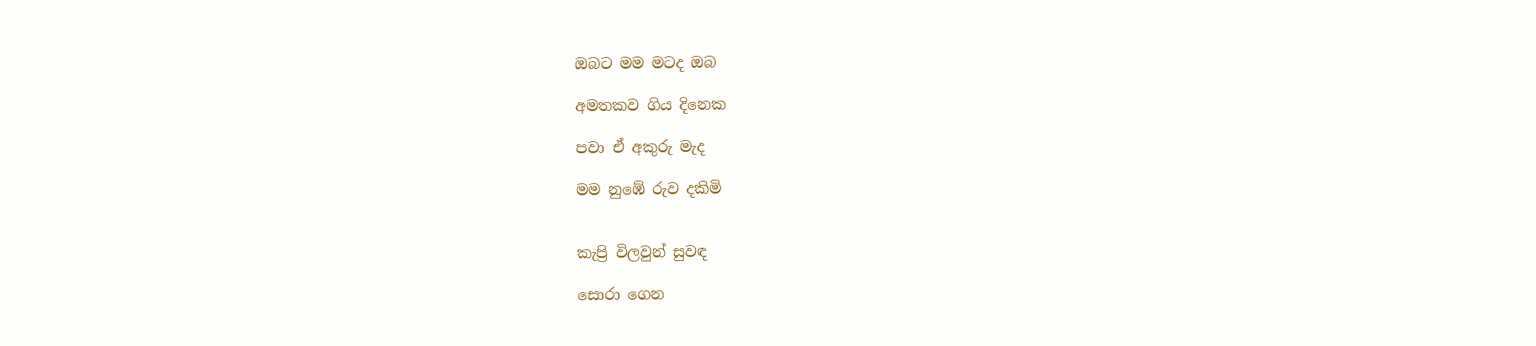ඔබට මම මටද ඔබ

අමතකව ගිය දිනෙක

පවා ඒ අකුරු මැද

මම නුඹේ රුව දකිමි


කැප්‍රි විලවුන් සුවඳ

සොරා ගෙන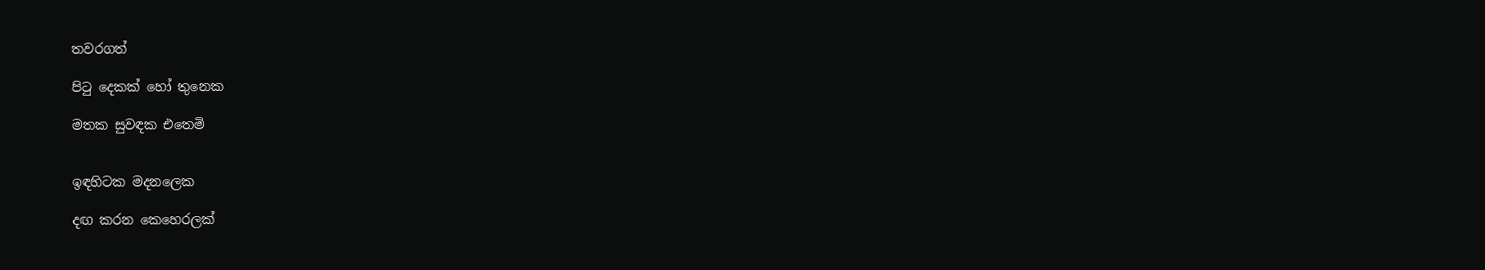තවරගත්

පිටු දෙකක් හෝ තුනෙක

මතක සුවඳක එතෙමි


ඉඳහිටක මදනලෙක

දඟ කරන කෙහෙරලක්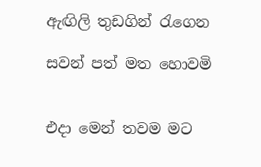ඇඟිලි තුඩගින් රැගෙන

සවන් පත් මත හොවමි


එදා මෙන් තවම මට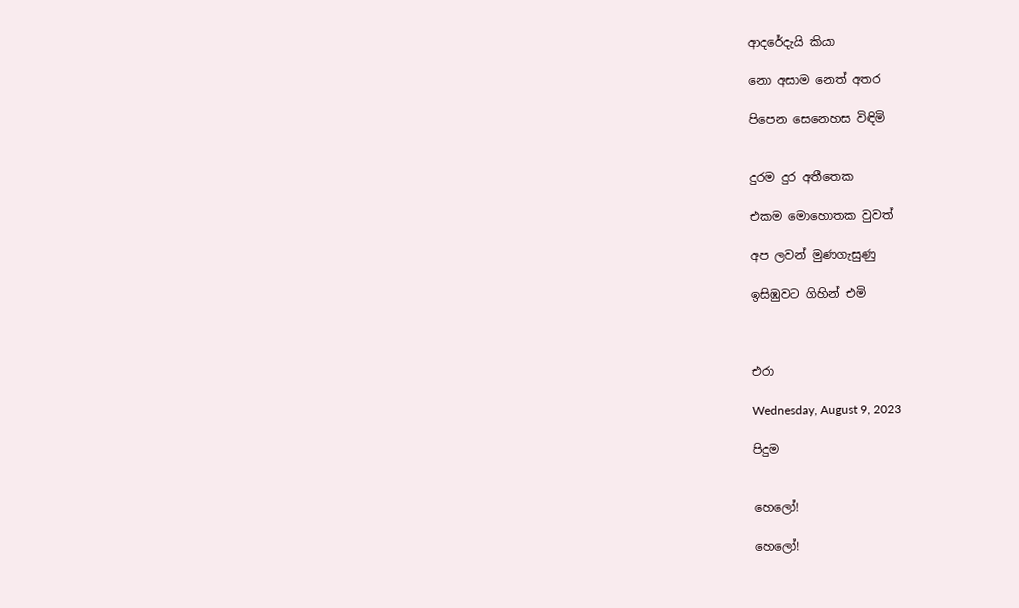ආදරේදැයි කියා

නො අසාම නෙත් අතර

පිපෙන සෙනෙහස විඳිමි


දුරම දුර අතීතෙක

එකම මොහොතක වුවත්

අප ලවන් මුණගැසුණු

ඉසිඹුවට ගිහින් එමි



එරා

Wednesday, August 9, 2023

පිදුම


හෙලෝ!

හෙලෝ!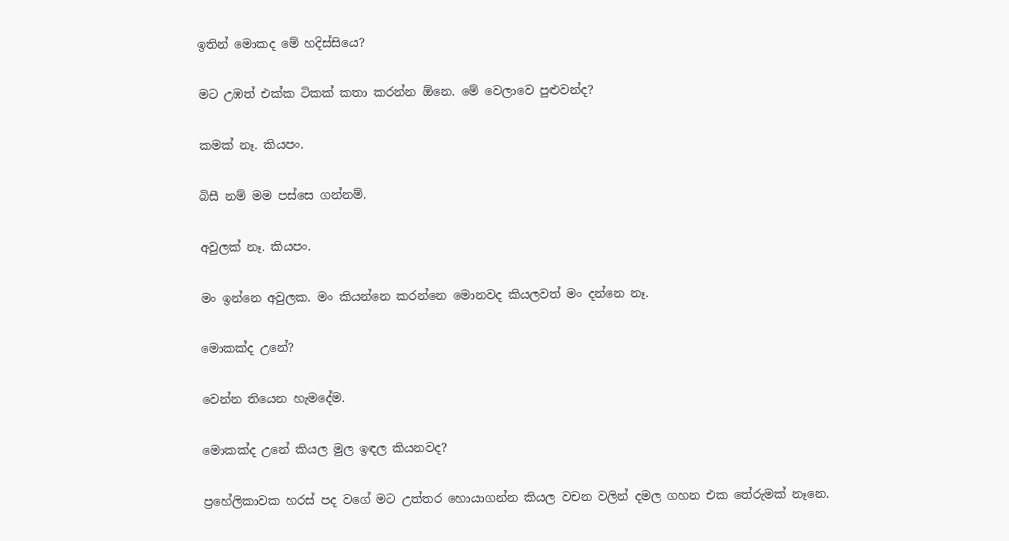ඉතින් මොකද මේ හදිස්සියෙ?

මට උඹත් එක්ක ටිකක් කතා කරන්න ඕනෙ. මේ වෙලාවෙ පුළුවන්ද?

කමක් නෑ. කියපං.

බිසී නම් මම පස්සෙ ගන්නම්.

අවුලක් නෑ. කියපං.

මං ඉන්නෙ අවුලක. මං කියන්නෙ කරන්නෙ මොනවද කියලවත් මං දන්නෙ නෑ.

මොකක්ද උනේ?

වෙන්න තියෙන හැමදේම.

මොකක්ද උනේ කියල මුල ඉඳල කියනවද?

ප්‍රහේලිකාවක හරස් පද වගේ මට උත්තර හොයාගන්න කියල වචන වලින් දමල ගහන එක තේරුමක් නෑනෙ.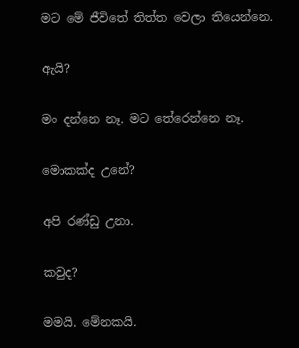මට මේ ජීවිතේ තිත්ත වෙලා තියෙන්නෙ.

ඇයි?

මං දන්නෙ නෑ. මට තේරෙන්නෙ නෑ.

මොකක්ද උනේ?

අපි රණ්ඩු උනා.

කවුද?

මමයි. මේනකයි.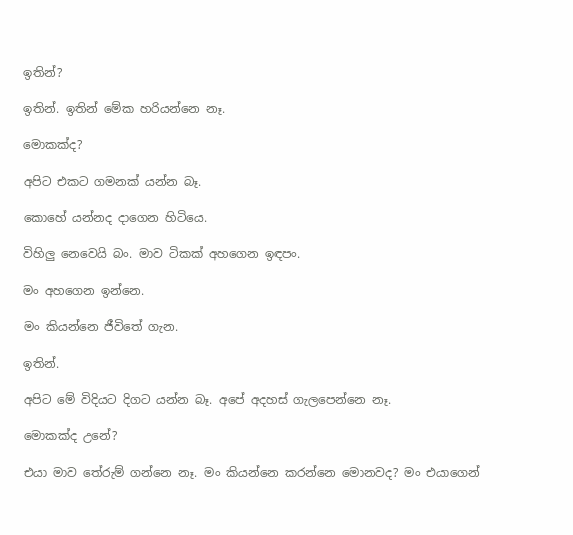ඉතින්?

ඉතින්. ඉතින් මේක හරියන්නෙ නෑ.

මොකක්ද?

අපිට එකට ගමනක් යන්න බෑ.

කොහේ යන්නද දාගෙන හිටියෙ.

විහිලු නෙවෙයි බං. මාව ටිකක් අහගෙන ඉඳපං.

මං අහගෙන ඉන්නෙ.

මං කියන්නෙ ජීවිතේ ගැන.

ඉතින්.

අපිට මේ විදියට දිගට යන්න බෑ. අපේ අදහස් ගැලපෙන්නෙ නෑ.

මොකක්ද උනේ?

එයා මාව තේරුම් ගන්නෙ නෑ. මං කියන්නෙ කරන්නෙ මොනවද? මං එයාගෙන්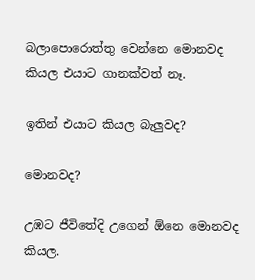බලාපොරොත්තු වෙන්නෙ මොනවද කියල එයාට ගානක්වත් නෑ.

ඉතින් එයාට කියල බැලුවද?

මොනවද?

උඹට ජීවිතේදි උගෙන් ඕනෙ මොනවද කියල.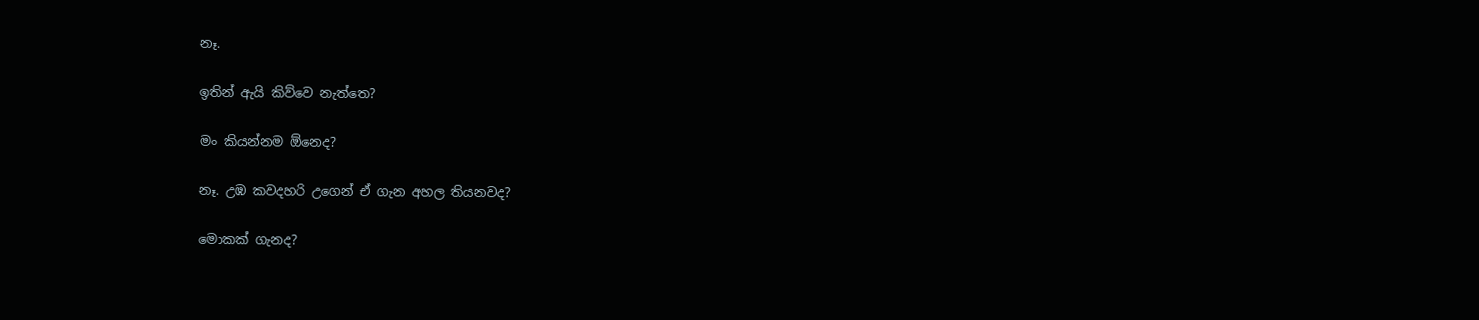නෑ.

ඉතින් ඇයි කිව්වෙ නැත්තෙ?

මං කියන්නම ඕනෙද?

නෑ. උඹ කවදහරි උගෙන් ඒ ගැන අහල තියනවද?

මොකක් ගැනද?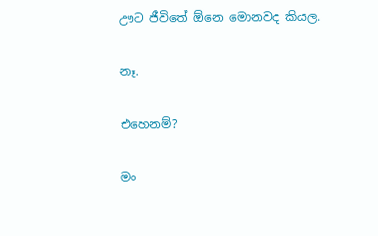ඌට ජීවිතේ ඕනෙ මොනවද කියල.

නෑ.

එහෙනම්?

මං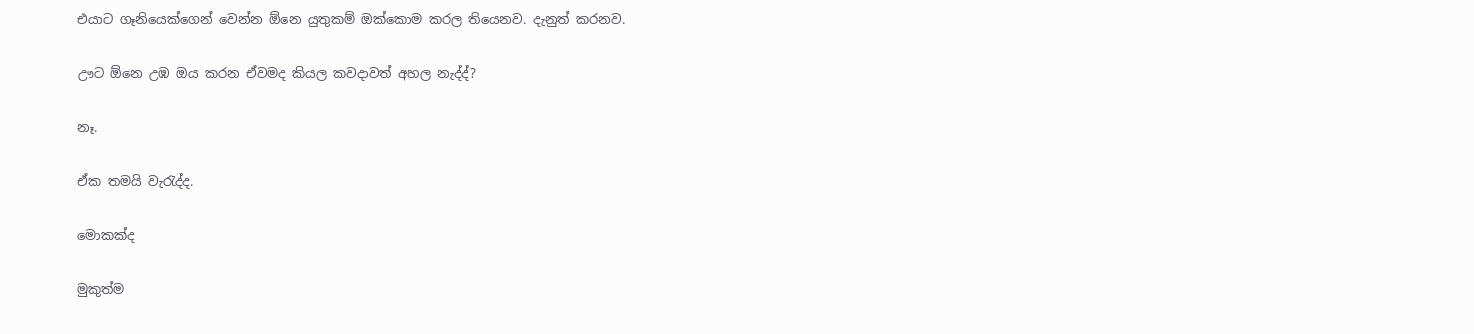එයාට ගෑනියෙක්ගෙන් වෙන්න ඕනෙ යුතුකම් ඔක්කොම කරල තියෙනව. දැනුත් කරනව.

ඌට ඕනෙ උඹ ඔය කරන ඒවමද කියල කවදාවත් අහල නැද්ද්?

නෑ.

ඒක තමයි වැරැද්ද.

මොකක්ද

මුකුත්ම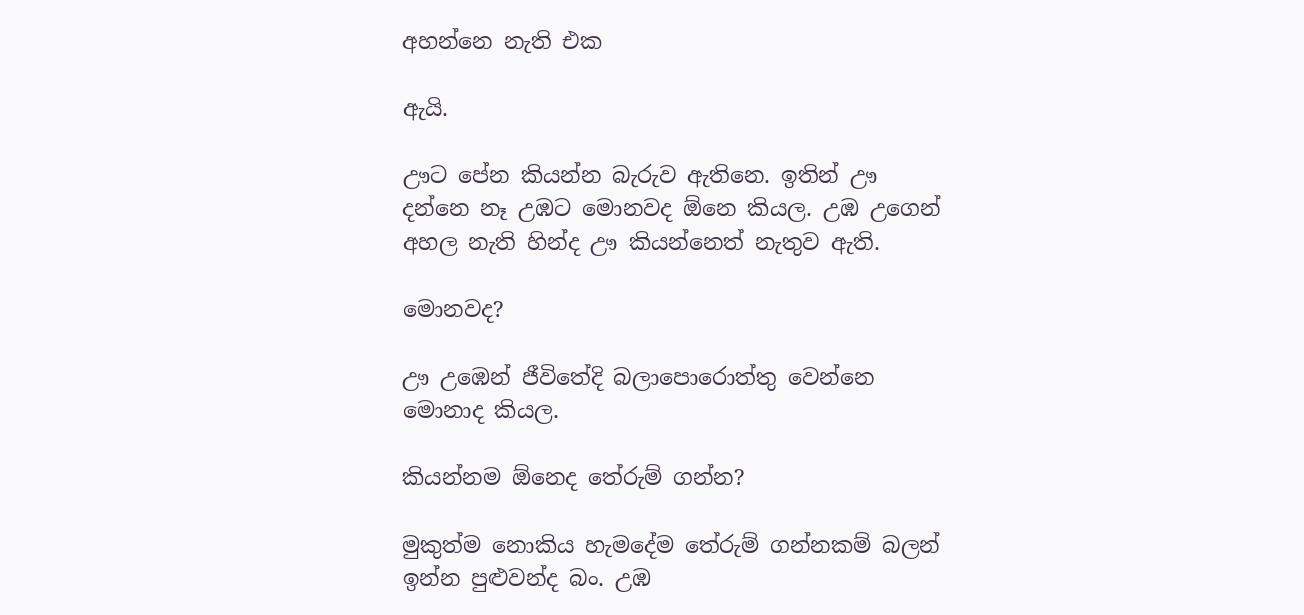අහන්නෙ නැති එක

ඇයි.

ඌට පේන කියන්න බැරුව ඇතිනෙ. ඉතින් ඌ දන්නෙ නෑ උඹට මොනවද ඕනෙ කියල. උඹ උගෙන් අහල නැති හින්ද ඌ කියන්නෙත් නැතුව ඇති.

මොනවද?

ඌ උඹෙන් ජීවිතේදි බලාපොරොත්තු වෙන්නෙ මොනාද කියල.

කියන්නම ඕනෙද තේරුම් ගන්න?

මුකුත්ම නොකිය හැමදේම තේරුම් ගන්නකම් බලන් ඉන්න පුළුවන්ද බං. උඹ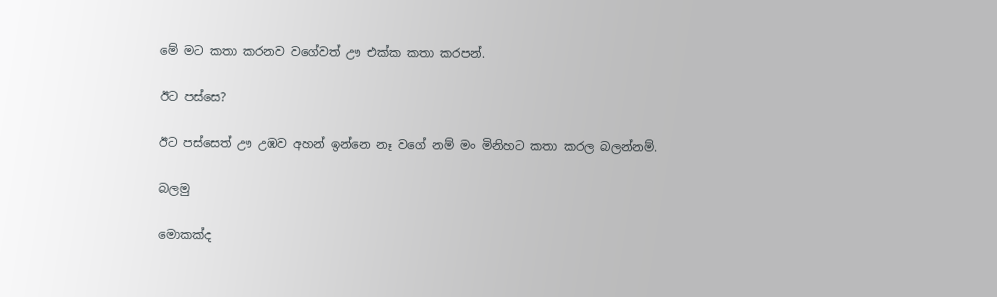මේ මට කතා කරනව වගේවත් ඌ එක්ක කතා කරපන්.

ඊට පස්සෙ?

ඊට පස්සෙත් ඌ උඹව අහන් ඉන්නෙ නෑ වගේ නම් මං මිනිහට කතා කරල බලන්නම්.

බලමු

මොකක්ද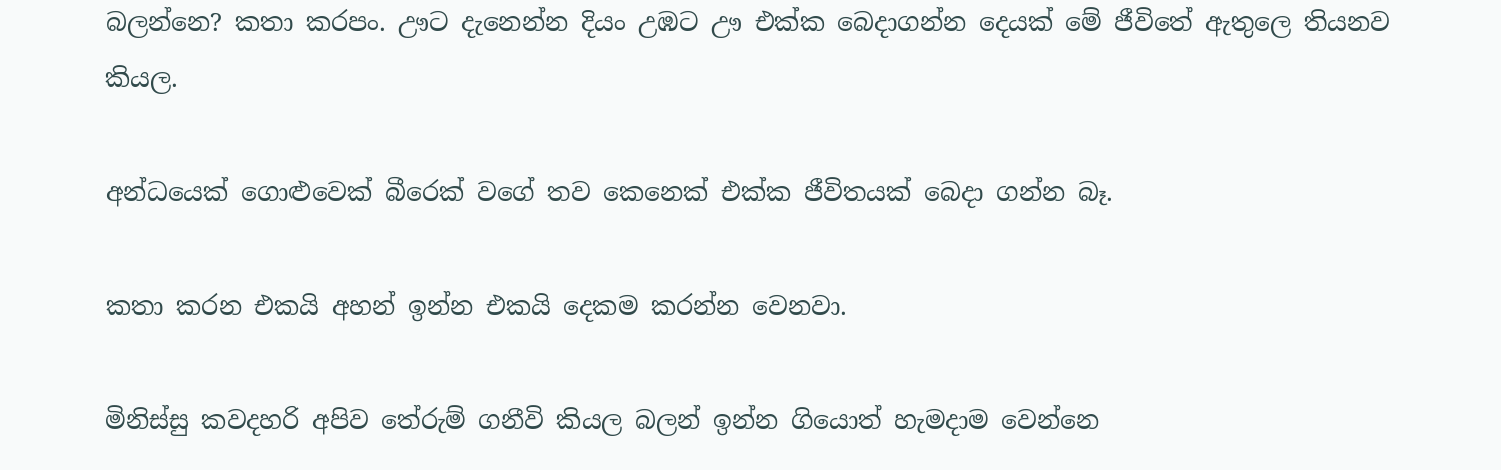බලන්නෙ? කතා කරපං. ඌට දැනෙන්න දියං උඹට ඌ එක්ක බෙදාගන්න දෙයක් මේ ජීවිතේ ඇතුලෙ තියනව කියල.

අන්ධයෙක් ගොළුවෙක් බීරෙක් වගේ තව කෙනෙක් එක්ක ජීවිතයක් බෙදා ගන්න බෑ.

කතා කරන එකයි අහන් ඉන්න එකයි දෙකම කරන්න වෙනවා.

මිනිස්සු කවදහරි අපිව තේරුම් ගනීවි කියල බලන් ඉන්න ගියොත් හැමදාම වෙන්නෙ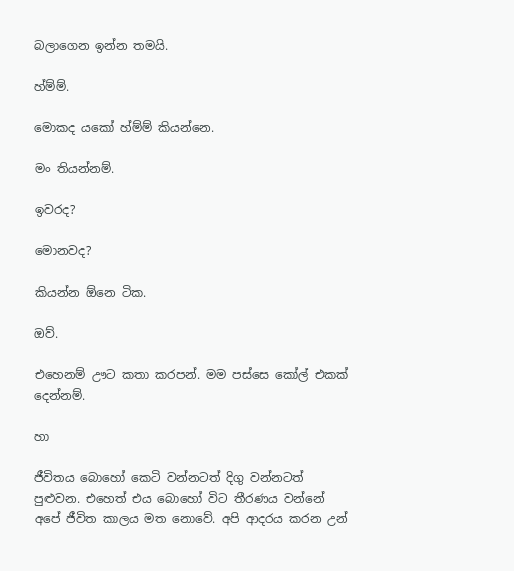බලාගෙන ඉන්න තමයි.

හ්ම්ම්.

මොකද යකෝ හ්ම්ම් කියන්නෙ.

මං තියන්නම්.

ඉවරද?

මොනවද?

කියන්න ඕනෙ ටික.

ඔව්.

එහෙනම් ඌට කතා කරපන්. මම පස්සෙ කෝල් එකක් දෙන්නම්.

හා

ජීවිතය බොහෝ කෙටි වන්නටත් දිගු වන්නටත් පුළුවන. එහෙත් එය බොහෝ විට තීරණය වන්නේ අපේ ජීවිත කාලය මත නොවේ. අපි ආදරය කරන උන්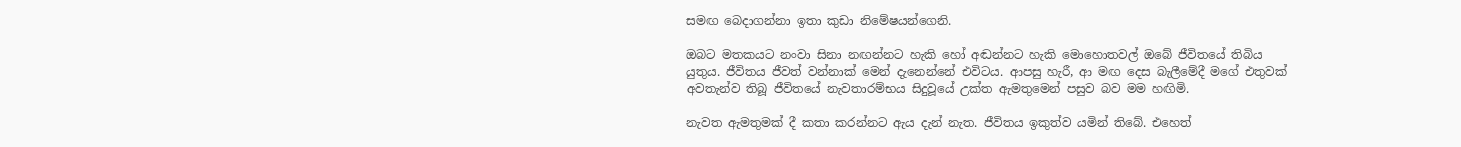සමඟ බෙදාගන්නා ඉතා කුඩා නිමේෂයන්ගෙනි.

ඔබට මතකයට නංවා සිනා නඟන්නට හැකි හෝ අඬන්නට හැකි මොහොතවල් ඔබේ ජීවිතයේ තිබිය යුතුය. ජීවිතය ජීවත් වන්නාක් මෙන් දැනෙන්නේ එවිටය. ආපසු හැරී, ආ මඟ දෙස බැලීමේදී මගේ එතුවක් අවතැන්ව තිබූ ජීවිතයේ නැවතාරම්භය සිදුවූයේ උක්‍ත ඇමතුමෙන් පසුව බව මම හඟිමි.

නැවත ඇමතුමක් දී කතා කරන්නට ඇය දැන් නැත. ජීවිතය ඉකුත්ව යමින් තිබේ. එහෙත්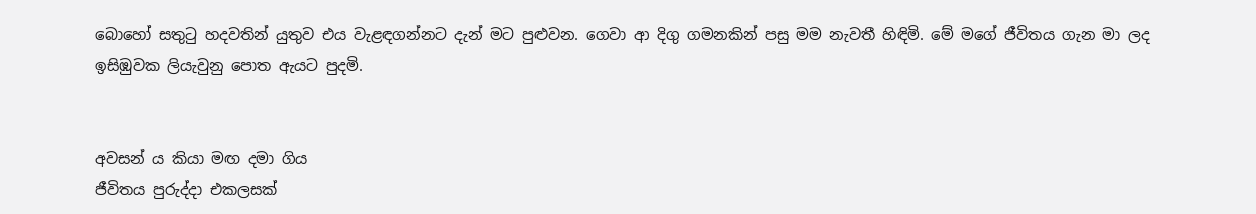බොහෝ සතුටු හදවතින් යුතුව එය වැළඳගන්නට දැන් මට පුළුවන. ගෙවා ආ දිගු ගමනකින් පසු මම නැවතී හිඳිමි. මේ මගේ ජීවිතය ගැන මා ලද ඉසිඹුවක ලියැවුනු පොත ඇයට පුදමි.


අවසන්‍ ය කියා මඟ දමා ගිය
ජීවිතය පුරුද්දා එකලසක්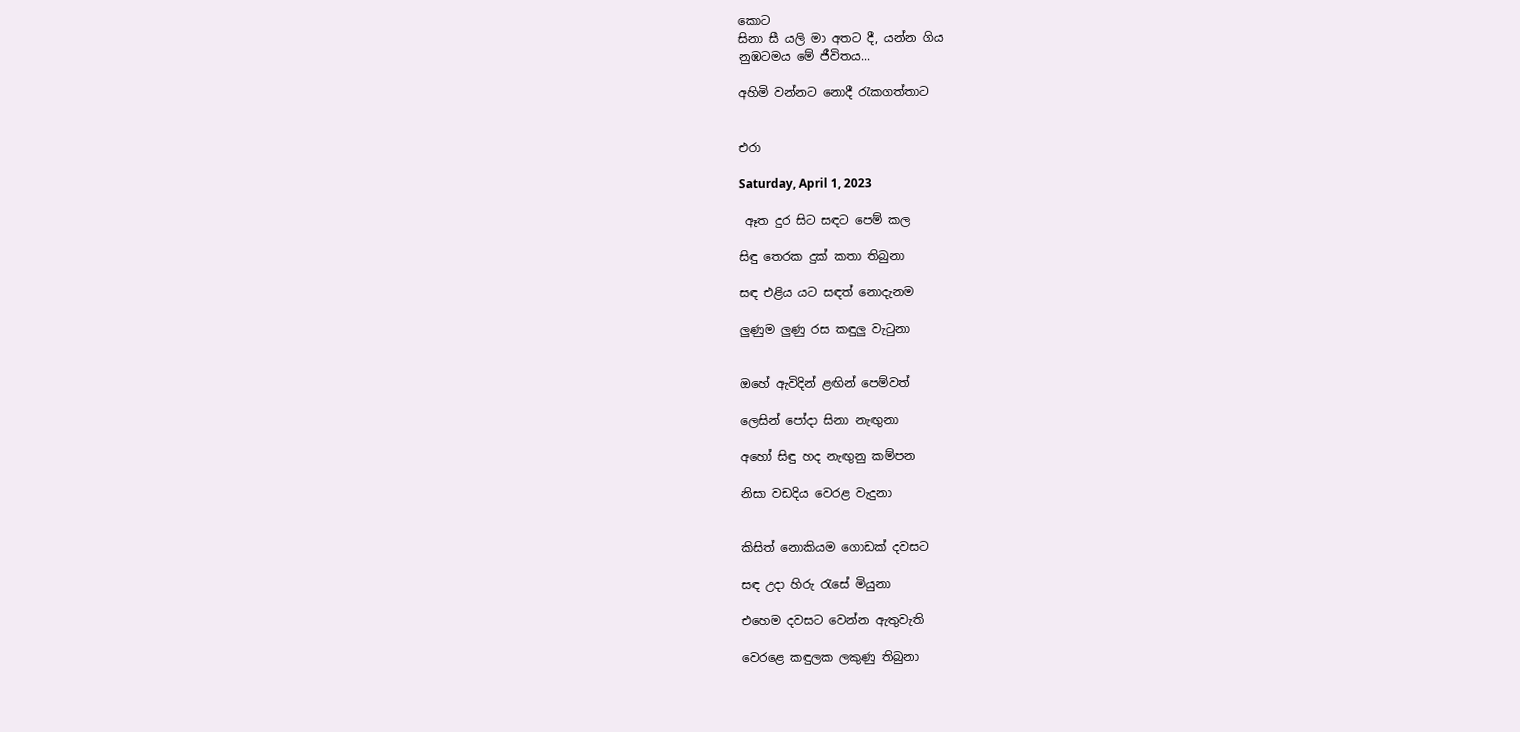කොට
සිනා සී යලි මා අතට දී, යන්න ගිය
නුඹටමය මේ ජීවිතය...

අහිමි වන්නට නොදී රැකගත්තාට


එරා

Saturday, April 1, 2023

 ඈත දුර සිට සඳට පෙම් කල

සිඳු තෙරක දුක් කතා තිබුනා

සඳ එළිය යට සඳත් නොදැනම

ලුණුම ලුණු රස කඳුලු වැටුනා


ඔහේ ඇවිදින් ළඟින් පෙම්වත්

ලෙසින් පෝදා සිනා නැඟුනා

අහෝ සිඳු හද නැඟුනු කම්පන

නිසා වඩදිය වෙරළ වැදුනා


කිසිත් නොකියම ගොඩක් දවසට

සඳ උදා හිරු රැසේ මියුනා

එහෙම දවසට වෙන්න ඇතුවැති

වෙරළෙ කඳුලක ලකුණු තිබුනා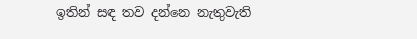ඉතින් සඳ තව දන්නෙ නැතුවැති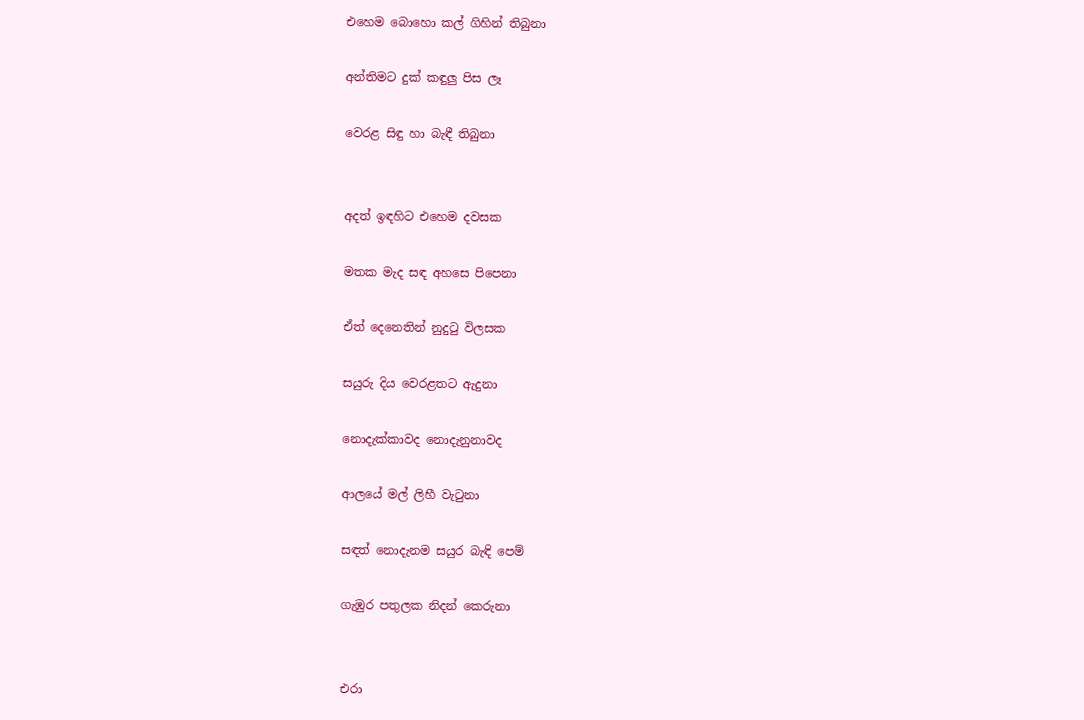එහෙම බොහො කල් ගිහින් තිබුනා

අන්තිමට දුක් කඳුලු පිස ලෑ

වෙරළ සිඳු හා බැඳී තිබුනා


අදත් ඉඳහිට එහෙම දවසක

මතක මැද සඳ අහසෙ පිපෙනා

ඒත් දෙනෙතින් නුදුටු විලසක

සයුරු දිය වෙරළතට ඇදුනා

නොදැක්කාවද නොදැනුනාවද

ආලයේ මල් ලිහී වැටුනා

සඳත් නොදැනම සයුර බැඳි පෙම්

ගැඹුර පතුලක නිදන් කෙරුනා


එරා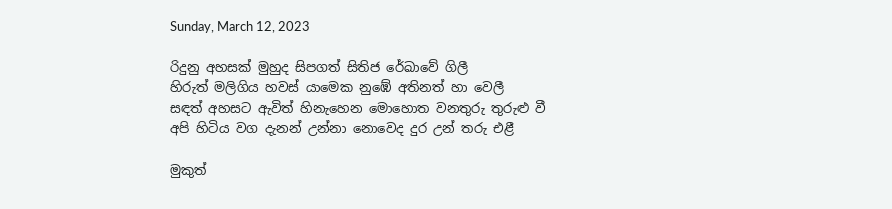Sunday, March 12, 2023

රිදුනු අහසක් මුහුද සිපගත් සිතිජ රේඛාවේ ගිලී
හිරුත් මලිගිය හවස් යාමෙක නුඹේ අතිනත් හා වෙලී
සඳත් අහසට ඇවිත් හිනැහෙන මොහොත වනතුරු තුරුළු වී
අපි හිටිය වග දැනන් උන්නා නොවෙද දුර උන් තරු එළී

මුකුත්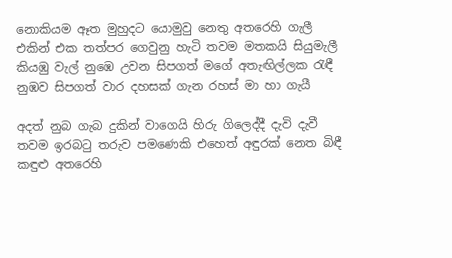නොකියම ඈත මුහුදට යොමුවු නෙතු අතරෙහි ගැලී
එකින් එක තත්පර ගෙවුනු හැටි තවම මතකයි සියුමැලී
කියඹු වැල් නුඹෙ උවන සිපගත් මගේ අතැඟිල්ලක රැඳී
නුඹව සිපගත් වාර දහසක් ගැන රහස් මා හා ගැයී

අදත් නුබ ගැබ දුකින් වාගෙයි හිරු ගිලෙද්දී දැවි දැවී
තවම ඉරබටු තරුව පමණෙකි එහෙත් අඳුරක් නෙත බිඳී
කඳුළු අතරෙහි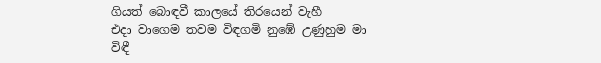ගියත් බොඳවී කාලයේ තිරයෙන් වැහී
එදා වාගෙම තවම විඳගමි නුඹේ උණුහුම මා විඳී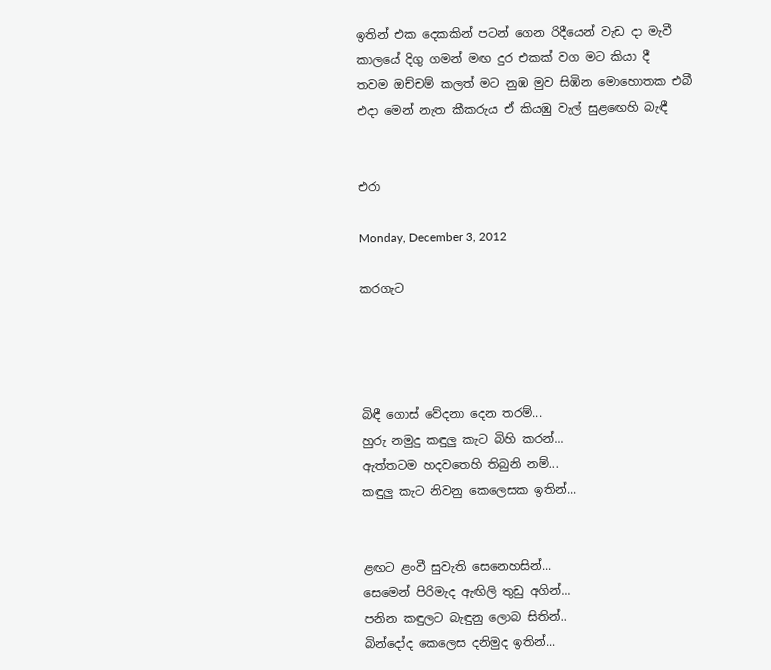ඉතින් එක දෙකකින් පටන් ගෙන රිදීයෙන් වැඩ දා මැවී
කාලයේ දිගු ගමන් මඟ දුර එකක් වග මට කියා දී
තවම ඔච්චම් කලත් මට නුඹ මුව සිඹින මොහොතක එබී
එදා මෙන් නැත කීකරුය ඒ කියඹු වැල් සුළඟෙහි බැඳී


එරා

Monday, December 3, 2012

කරගැට




බිඳී ගොස් වේදනා දෙන තරම්...
හුරු නමුදු කඳුලු කැට බිහි කරන්...
ඇත්තටම හදවතෙහි තිබුනි නම්...
කඳුලු කැට නිවනු කෙලෙසක ඉතින්...


ළඟට ළංවී සුවැති සෙනෙහසින්...
සෙමෙන් පිරිමැද ඇඟිලි තුඩු අගින්...
පනින කඳුලට බැඳුනු ලොබ සිතින්..
බින්දෝද කෙලෙස දනිමුද ඉතින්...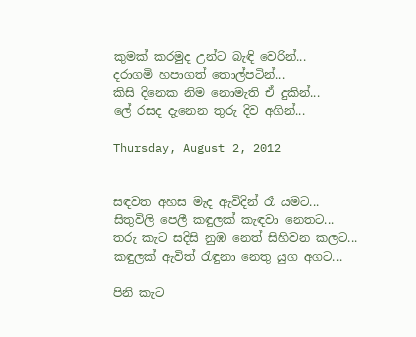කුමක් කරමුද උන්ට බැඳි වෙරින්...
දරාගමි හපාගත් තොල්පටින්...
කිසි දිනෙක නිම නොමැති ඒ දුකින්...
ලේ රසද දැනෙන තුරු දිව අගින්...

Thursday, August 2, 2012


සඳවත අහස මැද ඇවිදින් රෑ යමට...
සිතුවිලි පෙලී කඳුලක් කැඳවා නෙතට...
තරු කැට සදිසි නුඹ නෙත් සිහිවන කලට...
කඳුලක් ඇවිත් රැඳුනා නෙතු යුග අගට...

පිනි කැට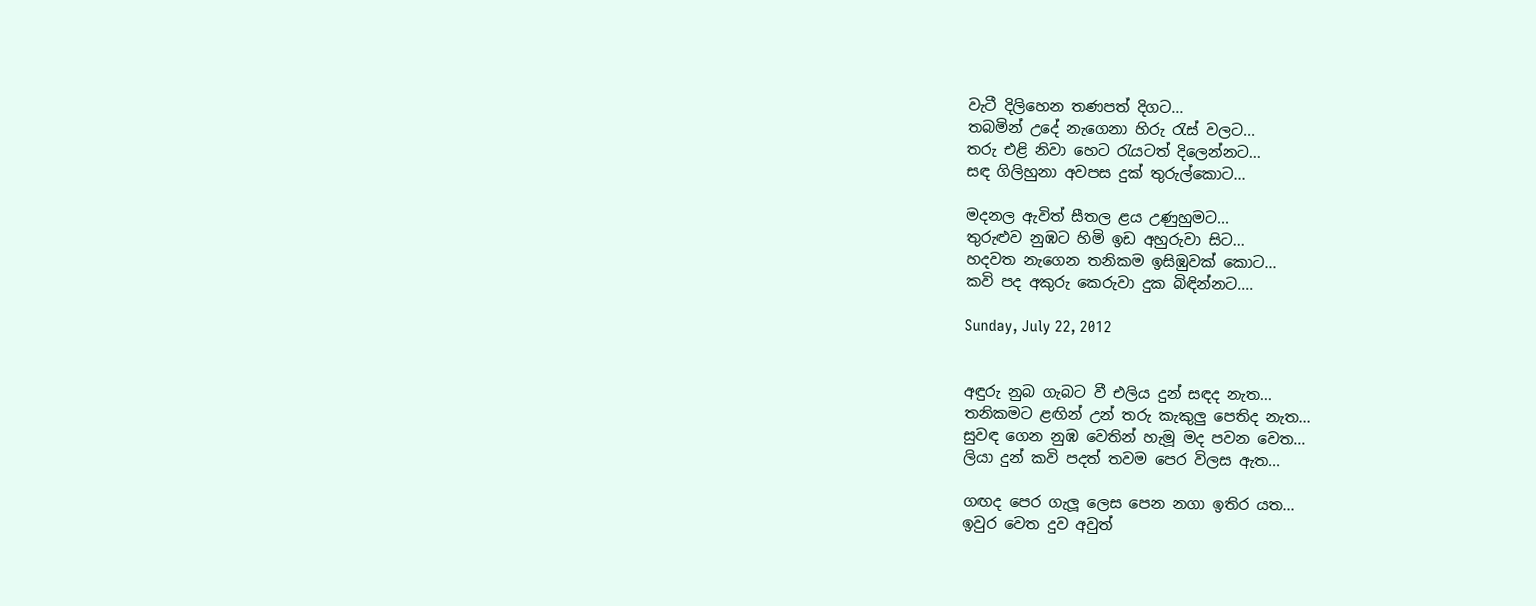වැටී දිලිහෙන තණපත් දිගට...
තබමින් උදේ නැගෙනා හිරු රැස් වලට...
තරු එළි නිවා හෙට රැයටත් දිලෙන්නට...
සඳ ගිලිහුනා අවපස දුක් තුරුල්කොට...

මදනල ඇවිත් සීතල ළය උණුහුමට...
තුරුළුව නුඹට හිමි ඉඩ අහුරුවා සිට...
හදවත නැගෙන තනිකම ඉසිඹුවක් කොට...
කවි පද අකුරු කෙරුවා දුක බිඳින්නට....

Sunday, July 22, 2012


අඳුරු නුබ ගැබට වී එලිය දුන් සඳද නැත...
තනිකමට ළඟින් උන් තරු කැකුලු පෙතිද නැත...
සුවඳ ගෙන නුඹ වෙතින් හැමූ මද පවන වෙත...
ලියා දුන් කවි පදත් තවම පෙර විලස ඇත...

ගඟද පෙර ගැලූ ලෙස පෙන නගා ඉතිර යත...
ඉවුර වෙත දුව අවුත්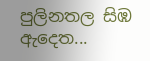පුලිනතල සිඹ ඇදෙත...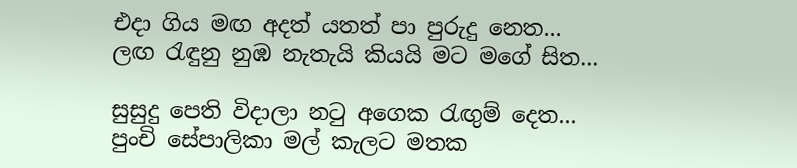එදා ගිය මඟ අදත් යතත් පා පුරුදු නෙත...
ලඟ රැඳුනු නුඹ නැතැයි කියයි මට මගේ සිත...

සුසුදු පෙති විදාලා නටු අගෙක රැඟුම් දෙත...
පුංචි සේපාලිකා මල් කැලට මතක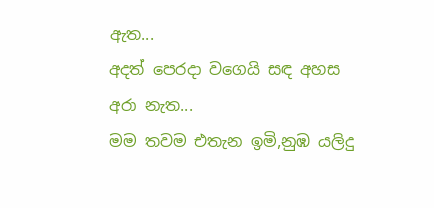ඇත...
අදත් පෙරදා වගෙයි සඳ අහස අරා නැත...
මම තවම එතැන ඉමි,නුඹ යලිදු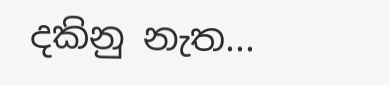දකිනු නැත...